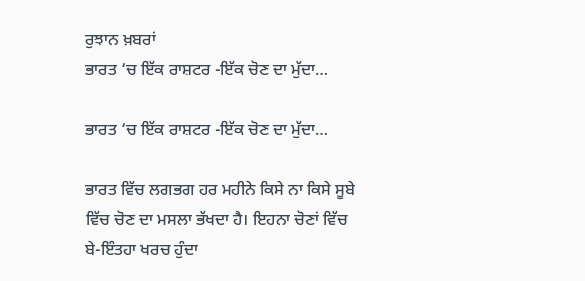ਰੁਝਾਨ ਖ਼ਬਰਾਂ
ਭਾਰਤ ‘ਚ ਇੱਕ ਰਾਸ਼ਟਰ -ਇੱਕ ਚੋਣ ਦਾ ਮੁੱਦਾ…

ਭਾਰਤ ‘ਚ ਇੱਕ ਰਾਸ਼ਟਰ -ਇੱਕ ਚੋਣ ਦਾ ਮੁੱਦਾ…

ਭਾਰਤ ਵਿੱਚ ਲਗਭਗ ਹਰ ਮਹੀਨੇ ਕਿਸੇ ਨਾ ਕਿਸੇ ਸੂਬੇ ਵਿੱਚ ਚੋਣ ਦਾ ਮਸਲਾ ਭੱਖਦਾ ਹੈ। ਇਹਨਾ ਚੋਣਾਂ ਵਿੱਚ ਬੇ-ਇੰਤਹਾ ਖਰਚ ਹੁੰਦਾ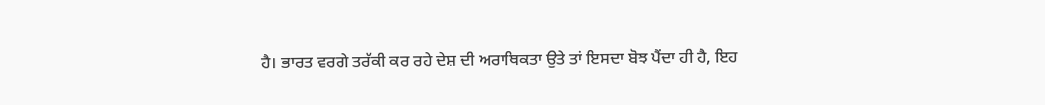ਹੈ। ਭਾਰਤ ਵਰਗੇ ਤਰੱਕੀ ਕਰ ਰਹੇ ਦੇਸ਼ ਦੀ ਅਰਾਥਿਕਤਾ ਉਤੇ ਤਾਂ ਇਸਦਾ ਬੋਝ ਪੈਂਦਾ ਹੀ ਹੈ, ਇਹ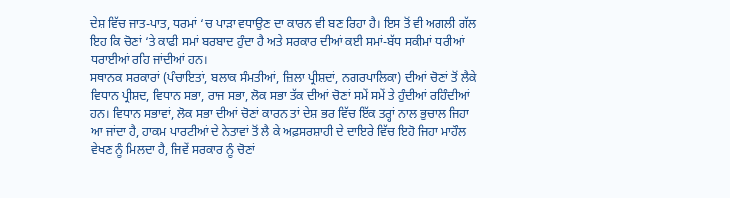ਦੇਸ਼ ਵਿੱਚ ਜਾਤ-ਪਾਤ, ਧਰਮਾਂ ‘ਚ ਪਾੜਾ ਵਧਾਉਣ ਦਾ ਕਾਰਨ ਵੀ ਬਣ ਰਿਹਾ ਹੈ। ਇਸ ਤੋਂ ਵੀ ਅਗਲੀ ਗੱਲ ਇਹ ਕਿ ਚੋਣਾਂ ‘ਤੇ ਕਾਫੀ ਸਮਾਂ ਬਰਬਾਦ ਹੁੰਦਾ ਹੈ ਅਤੇ ਸਰਕਾਰ ਦੀਆਂ ਕਈ ਸਮਾਂ-ਬੱਧ ਸਕੀਮਾਂ ਧਰੀਆਂ ਧਰਾਈਆਂ ਰਹਿ ਜਾਂਦੀਆਂ ਹਨ।
ਸਥਾਨਕ ਸਰਕਾਰਾਂ (ਪੰਚਾਇਤਾਂ, ਬਲਾਕ ਸੰਮਤੀਆਂ, ਜ਼ਿਲਾ ਪ੍ਰੀਸ਼ਦਾਂ, ਨਗਰਪਾਲਿਕਾ) ਦੀਆਂ ਚੋਣਾਂ ਤੋਂ ਲੈਕੇ ਵਿਧਾਨ ਪ੍ਰੀਸ਼ਦ, ਵਿਧਾਨ ਸਭਾ, ਰਾਜ ਸਭਾ, ਲੋਕ ਸਭਾ ਤੱਕ ਦੀਆਂ ਚੋਣਾਂ ਸਮੇਂ ਸਮੇਂ ਤੇ ਹੁੰਦੀਆਂ ਰਹਿੰਦੀਆਂ ਹਨ। ਵਿਧਾਨ ਸਭਾਵਾਂ, ਲੋਕ ਸਭਾ ਦੀਆਂ ਚੋਣਾਂ ਕਾਰਨ ਤਾਂ ਦੇਸ਼ ਭਰ ਵਿੱਚ ਇੱਕ ਤਰ੍ਹਾਂ ਨਾਲ ਭੁਚਾਲ ਜਿਹਾ ਆ ਜਾਂਦਾ ਹੈ, ਹਾਕਮ ਪਾਰਟੀਆਂ ਦੇ ਨੇਤਾਵਾਂ ਤੋਂ ਲੈ ਕੇ ਅਫ਼ਸਰਸ਼ਾਹੀ ਦੇ ਦਾਇਰੇ ਵਿੱਚ ਇਹੋ ਜਿਹਾ ਮਾਹੌਲ ਵੇਖਣ ਨੂੰ ਮਿਲਦਾ ਹੈ, ਜਿਵੇਂ ਸਰਕਾਰ ਨੂੰ ਚੋਣਾਂ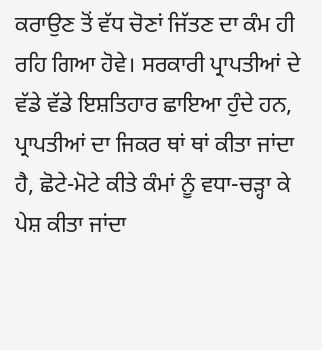ਕਰਾਉਣ ਤੋਂ ਵੱਧ ਚੋਣਾਂ ਜਿੱਤਣ ਦਾ ਕੰਮ ਹੀ ਰਹਿ ਗਿਆ ਹੋਵੇ। ਸਰਕਾਰੀ ਪ੍ਰਾਪਤੀਆਂ ਦੇ ਵੱਡੇ ਵੱਡੇ ਇਸ਼ਤਿਹਾਰ ਛਾਇਆ ਹੁੰਦੇ ਹਨ, ਪ੍ਰਾਪਤੀਆਂ ਦਾ ਜਿਕਰ ਥਾਂ ਥਾਂ ਕੀਤਾ ਜਾਂਦਾ ਹੈ, ਛੋਟੇ-ਮੋਟੇ ਕੀਤੇ ਕੰਮਾਂ ਨੂੰ ਵਧਾ-ਚੜ੍ਹਾ ਕੇ ਪੇਸ਼ ਕੀਤਾ ਜਾਂਦਾ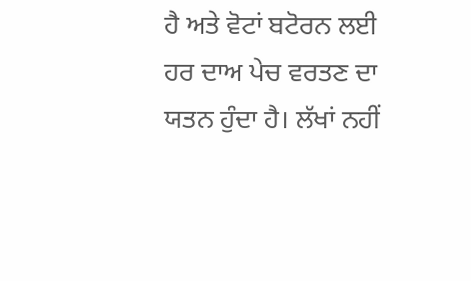ਹੈ ਅਤੇ ਵੋਟਾਂ ਬਟੋਰਨ ਲਈ ਹਰ ਦਾਅ ਪੇਚ ਵਰਤਣ ਦਾ ਯਤਨ ਹੁੰਦਾ ਹੈ। ਲੱਖਾਂ ਨਹੀਂ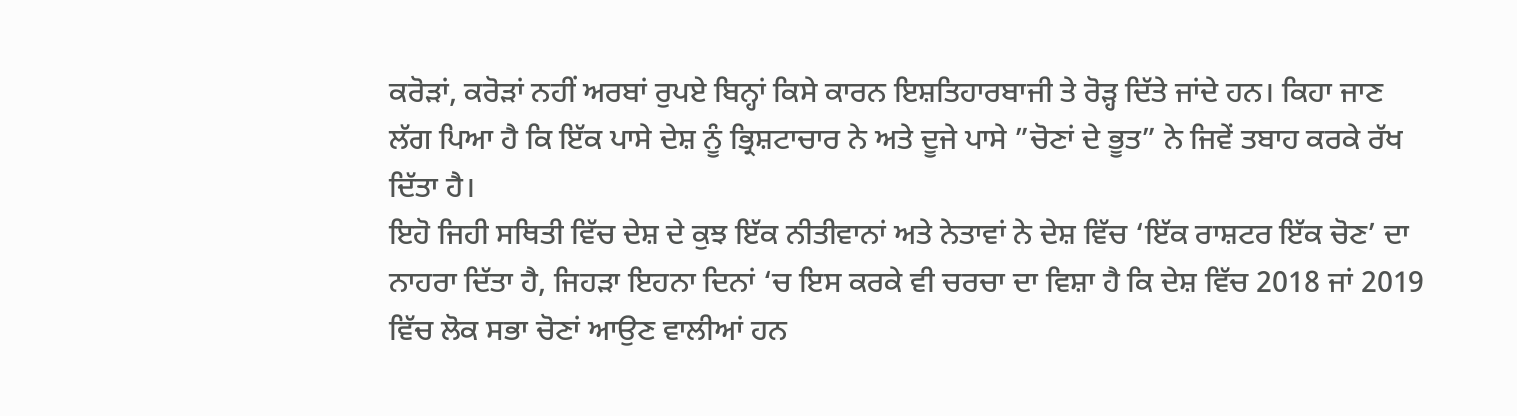ਕਰੋੜਾਂ, ਕਰੋੜਾਂ ਨਹੀਂ ਅਰਬਾਂ ਰੁਪਏ ਬਿਨ੍ਹਾਂ ਕਿਸੇ ਕਾਰਨ ਇਸ਼ਤਿਹਾਰਬਾਜੀ ਤੇ ਰੋੜ੍ਹ ਦਿੱਤੇ ਜਾਂਦੇ ਹਨ। ਕਿਹਾ ਜਾਣ ਲੱਗ ਪਿਆ ਹੈ ਕਿ ਇੱਕ ਪਾਸੇ ਦੇਸ਼ ਨੂੰ ਭ੍ਰਿਸ਼ਟਾਚਾਰ ਨੇ ਅਤੇ ਦੂਜੇ ਪਾਸੇ ”ਚੋਣਾਂ ਦੇ ਭੂਤ” ਨੇ ਜਿਵੇਂ ਤਬਾਹ ਕਰਕੇ ਰੱਖ ਦਿੱਤਾ ਹੈ।
ਇਹੋ ਜਿਹੀ ਸਥਿਤੀ ਵਿੱਚ ਦੇਸ਼ ਦੇ ਕੁਝ ਇੱਕ ਨੀਤੀਵਾਨਾਂ ਅਤੇ ਨੇਤਾਵਾਂ ਨੇ ਦੇਸ਼ ਵਿੱਚ ‘ਇੱਕ ਰਾਸ਼ਟਰ ਇੱਕ ਚੋਣ’ ਦਾ ਨਾਹਰਾ ਦਿੱਤਾ ਹੈ, ਜਿਹੜਾ ਇਹਨਾ ਦਿਨਾਂ ‘ਚ ਇਸ ਕਰਕੇ ਵੀ ਚਰਚਾ ਦਾ ਵਿਸ਼ਾ ਹੈ ਕਿ ਦੇਸ਼ ਵਿੱਚ 2018 ਜਾਂ 2019 ਵਿੱਚ ਲੋਕ ਸਭਾ ਚੋਣਾਂ ਆਉਣ ਵਾਲੀਆਂ ਹਨ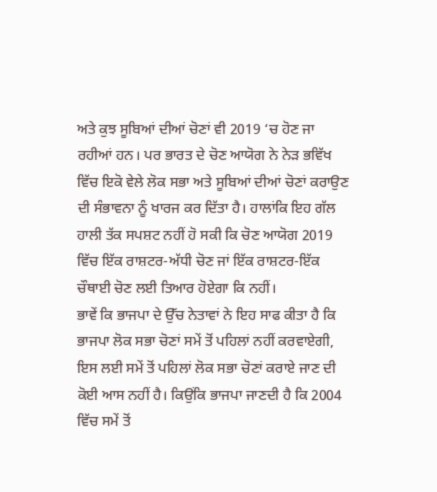ਅਤੇ ਕੁਝ ਸੂਬਿਆਂ ਦੀਆਂ ਚੋਣਾਂ ਵੀ 2019 ‘ਚ ਹੋਣ ਜਾ ਰਹੀਆਂ ਹਨ। ਪਰ ਭਾਰਤ ਦੇ ਚੋਣ ਆਯੋਗ ਨੇ ਨੇੜ ਭਵਿੱਖ ਵਿੱਚ ਇਕੋ ਵੇਲੇ ਲੋਕ ਸਭਾ ਅਤੇ ਸੂਬਿਆਂ ਦੀਆਂ ਚੋਣਾਂ ਕਰਾਉਣ ਦੀ ਸੰਭਾਵਨਾ ਨੂੰ ਖਾਰਜ ਕਰ ਦਿੱਤਾ ਹੈ। ਹਾਲਾਂਕਿ ਇਹ ਗੱਲ ਹਾਲੀ ਤੱਕ ਸਪਸ਼ਟ ਨਹੀਂ ਹੋ ਸਕੀ ਕਿ ਚੋਣ ਆਯੋਗ 2019 ਵਿੱਚ ਇੱਕ ਰਾਸ਼ਟਰ-ਅੱਧੀ ਚੋਣ ਜਾਂ ਇੱਕ ਰਾਸ਼ਟਰ-ਇੱਕ ਚੌਥਾਈ ਚੋਣ ਲਈ ਤਿਆਰ ਹੋਏਗਾ ਕਿ ਨਹੀਂ।
ਭਾਵੇਂ ਕਿ ਭਾਜਪਾ ਦੇ ਉੱਚ ਨੇਤਾਵਾਂ ਨੇ ਇਹ ਸਾਫ ਕੀਤਾ ਹੈ ਕਿ ਭਾਜਪਾ ਲੋਕ ਸਭਾ ਚੋਣਾਂ ਸਮੇਂ ਤੋਂ ਪਹਿਲਾਂ ਨਹੀਂ ਕਰਵਾਏਗੀ, ਇਸ ਲਈ ਸਮੇਂ ਤੋਂ ਪਹਿਲਾਂ ਲੋਕ ਸਭਾ ਚੋਣਾਂ ਕਰਾਏ ਜਾਣ ਦੀ ਕੋਈ ਆਸ ਨਹੀਂ ਹੈ। ਕਿਉਂਕਿ ਭਾਜਪਾ ਜਾਣਦੀ ਹੈ ਕਿ 2004 ਵਿੱਚ ਸਮੇਂ ਤੋਂ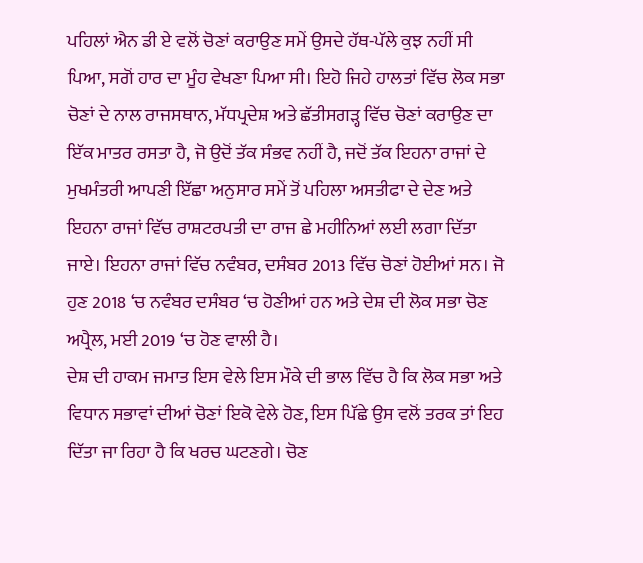ਪਹਿਲਾਂ ਐਨ ਡੀ ਏ ਵਲੋਂ ਚੋਣਾਂ ਕਰਾਉਣ ਸਮੇਂ ਉਸਦੇ ਹੱਥ-ਪੱਲੇ ਕੁਝ ਨਹੀਂ ਸੀ ਪਿਆ, ਸਗੋਂ ਹਾਰ ਦਾ ਮੂੰਹ ਵੇਖਣਾ ਪਿਆ ਸੀ। ਇਹੋ ਜਿਹੇ ਹਾਲਤਾਂ ਵਿੱਚ ਲੋਕ ਸਭਾ ਚੋਣਾਂ ਦੇ ਨਾਲ ਰਾਜਸਥਾਨ, ਮੱਧਪ੍ਰਦੇਸ਼ ਅਤੇ ਛੱਤੀਸਗੜ੍ਹ ਵਿੱਚ ਚੋਣਾਂ ਕਰਾਉਣ ਦਾ ਇੱਕ ਮਾਤਰ ਰਸਤਾ ਹੈ, ਜੋ ਉਦੋਂ ਤੱਕ ਸੰਭਵ ਨਹੀਂ ਹੈ, ਜਦੋਂ ਤੱਕ ਇਹਨਾ ਰਾਜਾਂ ਦੇ ਮੁਖਮੰਤਰੀ ਆਪਣੀ ਇੱਛਾ ਅਨੁਸਾਰ ਸਮੇਂ ਤੋਂ ਪਹਿਲਾ ਅਸਤੀਫਾ ਦੇ ਦੇਣ ਅਤੇ ਇਹਨਾ ਰਾਜਾਂ ਵਿੱਚ ਰਾਸ਼ਟਰਪਤੀ ਦਾ ਰਾਜ ਛੇ ਮਹੀਨਿਆਂ ਲਈ ਲਗਾ ਦਿੱਤਾ ਜਾਏ। ਇਹਨਾ ਰਾਜਾਂ ਵਿੱਚ ਨਵੰਬਰ, ਦਸੰਬਰ 2013 ਵਿੱਚ ਚੋਣਾਂ ਹੋਈਆਂ ਸਨ। ਜੋ ਹੁਣ 2018 ‘ਚ ਨਵੰਬਰ ਦਸੰਬਰ ‘ਚ ਹੋਣੀਆਂ ਹਨ ਅਤੇ ਦੇਸ਼ ਦੀ ਲੋਕ ਸਭਾ ਚੋਣ ਅਪ੍ਰੈਲ, ਮਈ 2019 ‘ਚ ਹੋਣ ਵਾਲੀ ਹੈ।
ਦੇਸ਼ ਦੀ ਹਾਕਮ ਜਮਾਤ ਇਸ ਵੇਲੇ ਇਸ ਮੌਕੇ ਦੀ ਭਾਲ ਵਿੱਚ ਹੈ ਕਿ ਲੋਕ ਸਭਾ ਅਤੇ ਵਿਧਾਨ ਸਭਾਵਾਂ ਦੀਆਂ ਚੋਣਾਂ ਇਕੋ ਵੇਲੇ ਹੋਣ, ਇਸ ਪਿੱਛੇ ਉਸ ਵਲੋਂ ਤਰਕ ਤਾਂ ਇਹ ਦਿੱਤਾ ਜਾ ਰਿਹਾ ਹੈ ਕਿ ਖਰਚ ਘਟਣਗੇ। ਚੋਣ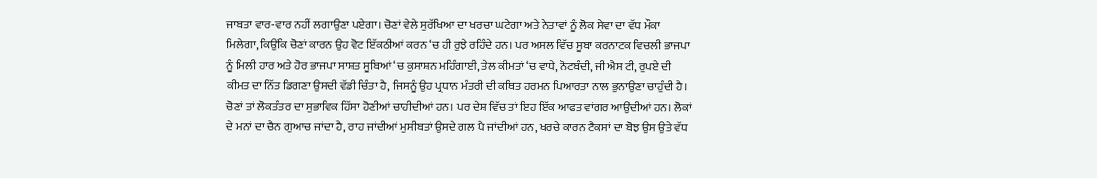ਜਾਬਤਾ ਵਾਰ-ਵਾਰ ਨਹੀਂ ਲਗਾਉਣਾ ਪਏਗਾ। ਚੋਣਾਂ ਵੇਲੇ ਸੁਰੱਖਿਆ ਦਾ ਖਰਚਾ ਘਟੇਗਾ ਅਤੇ ਨੇਤਾਵਾਂ ਨੂੰ ਲੋਕ ਸੇਵਾ ਦਾ ਵੱਧ ਮੌਕਾ ਮਿਲੇਗਾ, ਕਿਉਂਕਿ ਚੋਣਾਂ ਕਾਰਨ ਉਹ ਵੋਟ ਇੱਕਠੀਆਂ ਕਰਨ ‘ਚ ਹੀ ਰੁਝੇ ਰਹਿੰਦੇ ਹਨ। ਪਰ ਅਸਲ ਵਿੱਚ ਸੂਬਾ ਕਰਨਾਟਕ ਵਿਚਲੀ ਭਾਜਪਾ ਨੂੰ ਮਿਲੀ ਹਾਰ ਅਤੇ ਹੋਰ ਭਾਜਪਾ ਸਾਸ਼ਤ ਸੂਬਿਆਂ ‘ਚ ਕੁਸਾਸ਼ਨ ਮਹਿੰਗਾਈ, ਤੇਲ ਕੀਮਤਾਂ ‘ਚ ਵਾਧੇ, ਨੋਟਬੰਦੀ, ਜੀ ਐਸ ਟੀ, ਰੁਪਏ ਦੀ ਕੀਮਤ ਦਾ ਨਿੱਤ ਡਿਗਣਾ ਉਸਦੀ ਵੱਡੀ ਚਿੰਤਾ ਹੈ, ਜਿਸਨੂੰ ਉਹ ਪ੍ਰਧਾਨ ਮੰਤਰੀ ਦੀ ਕਥਿਤ ਹਰਮਨ ਪਿਆਰਤਾ ਨਾਲ ਭੁਨਾਉਣਾ ਚਾਹੁੰਦੀ ਹੈ।
ਚੋਣਾਂ ਤਾਂ ਲੋਕਤੰਤਰ ਦਾ ਸੁਭਾਵਿਕ ਹਿੱਸਾ ਹੋਣੀਆਂ ਚਾਹੀਦੀਆਂ ਹਨ। ਪਰ ਦੇਸ਼ ਵਿੱਚ ਤਾਂ ਇਹ ਇੱਕ ਆਫਤ ਵਾਂਗਰ ਆਉਂਦੀਆਂ ਹਨ। ਲੋਕਾਂ ਦੇ ਮਨਾਂ ਦਾ ਚੈਨ ਗੁਆਚ ਜਾਂਦਾ ਹੈ, ਰਾਹ ਜਾਂਦੀਆਂ ਮੁਸੀਬਤਾਂ ਉਸਦੇ ਗਲ ਪੈ ਜਾਂਦੀਆਂ ਹਨ, ਖਰਚੇ ਕਾਰਨ ਟੈਕਸਾਂ ਦਾ ਬੋਝ ਉਸ ਉਤੇ ਵੱਧ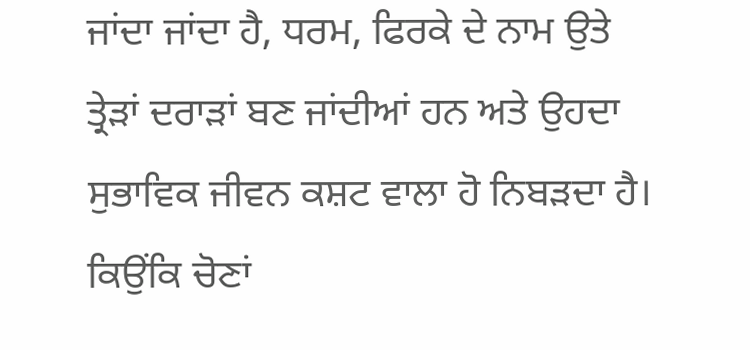ਜਾਂਦਾ ਜਾਂਦਾ ਹੈ, ਧਰਮ, ਫਿਰਕੇ ਦੇ ਨਾਮ ਉਤੇ ਤ੍ਰੇੜਾਂ ਦਰਾੜਾਂ ਬਣ ਜਾਂਦੀਆਂ ਹਨ ਅਤੇ ਉਹਦਾ ਸੁਭਾਵਿਕ ਜੀਵਨ ਕਸ਼ਟ ਵਾਲਾ ਹੋ ਨਿਬੜਦਾ ਹੈ। ਕਿਉਂਕਿ ਚੋਣਾਂ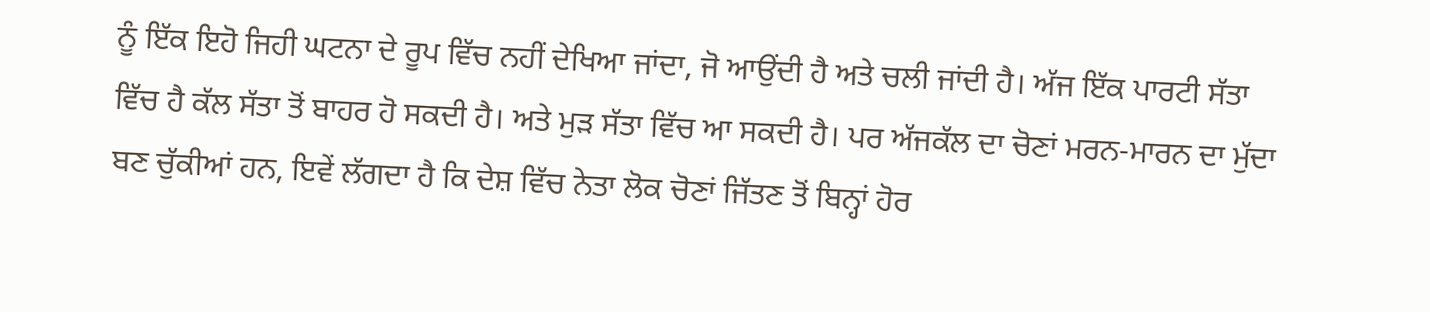ਨੂੰ ਇੱਕ ਇਹੋ ਜਿਹੀ ਘਟਨਾ ਦੇ ਰੂਪ ਵਿੱਚ ਨਹੀਂ ਦੇਖਿਆ ਜਾਂਦਾ, ਜੋ ਆਉਂਦੀ ਹੈ ਅਤੇ ਚਲੀ ਜਾਂਦੀ ਹੈ। ਅੱਜ ਇੱਕ ਪਾਰਟੀ ਸੱਤਾ ਵਿੱਚ ਹੈ ਕੱਲ ਸੱਤਾ ਤੋਂ ਬਾਹਰ ਹੋ ਸਕਦੀ ਹੈ। ਅਤੇ ਮੁੜ ਸੱਤਾ ਵਿੱਚ ਆ ਸਕਦੀ ਹੈ। ਪਰ ਅੱਜਕੱਲ ਦਾ ਚੋਣਾਂ ਮਰਨ-ਮਾਰਨ ਦਾ ਮੁੱਦਾ ਬਣ ਚੁੱਕੀਆਂ ਹਨ, ਇਵੇਂ ਲੱਗਦਾ ਹੈ ਕਿ ਦੇਸ਼ ਵਿੱਚ ਨੇਤਾ ਲੋਕ ਚੋਣਾਂ ਜਿੱਤਣ ਤੋਂ ਬਿਨ੍ਹਾਂ ਹੋਰ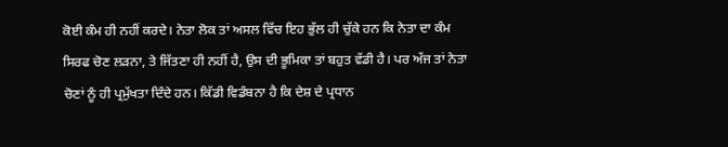ਕੋਈ ਕੰਮ ਹੀ ਨਹੀਂ ਕਰਦੇ। ਨੇਤਾ ਲੋਕ ਤਾਂ ਅਸਲ ਵਿੱਚ ਇਹ ਭੁੱਲ ਹੀ ਚੁੱਕੇ ਹਨ ਕਿ ਨੇਤਾ ਦਾ ਕੰਮ ਸਿਰਫ ਚੋਣ ਲੜਨਾ, ਤੇ ਜਿੱਤਣਾ ਹੀ ਨਹੀਂ ਹੈ, ਉਸ ਦੀ ਭੂਮਿਕਾ ਤਾਂ ਬਹੁਤ ਵੱਡੀ ਹੈ। ਪਰ ਅੱਜ ਤਾਂ ਨੇਤਾ ਚੋਣਾਂ ਨੂੰ ਹੀ ਪ੍ਰਮੁੱਖਤਾ ਦਿੰਦੇ ਹਨ। ਕਿੱਡੀ ਵਿਡੰਬਨਾ ਹੈ ਕਿ ਦੇਸ਼ ਦੇ ਪ੍ਰਧਾਨ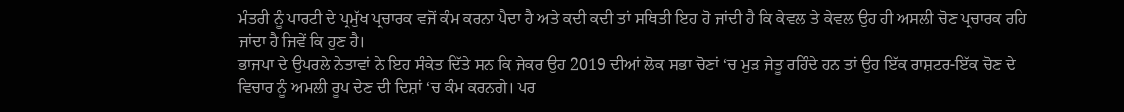ਮੰਤਰੀ ਨੂੰ ਪਾਰਟੀ ਦੇ ਪ੍ਰਮੁੱਖ ਪ੍ਰਚਾਰਕ ਵਜੋਂ ਕੰਮ ਕਰਨਾ ਪੈਦਾ ਹੈ ਅਤੇ ਕਦੀ ਕਦੀ ਤਾਂ ਸਥਿਤੀ ਇਹ ਹੋ ਜਾਂਦੀ ਹੈ ਕਿ ਕੇਵਲ ਤੇ ਕੇਵਲ ਉਹ ਹੀ ਅਸਲੀ ਚੋਣ ਪ੍ਰਚਾਰਕ ਰਹਿ ਜਾਂਦਾ ਹੈ ਜਿਵੇਂ ਕਿ ਹੁਣ ਹੈ।
ਭਾਜਪਾ ਦੇ ਉਪਰਲੇ ਨੇਤਾਵਾਂ ਨੇ ਇਹ ਸੰਕੇਤ ਦਿੱਤੇ ਸਨ ਕਿ ਜੇਕਰ ਉਹ 2019 ਦੀਆਂ ਲੋਕ ਸਭਾ ਚੋਣਾਂ ‘ਚ ਮੁੜ ਜੇਤੂ ਰਹਿੰਦੇ ਹਨ ਤਾਂ ਉਹ ਇੱਕ ਰਾਸ਼ਟਰ-ਇੱਕ ਚੋਣ ਦੇ ਵਿਚਾਰ ਨੂੰ ਅਮਲੀ ਰੂਪ ਦੇਣ ਦੀ ਦਿਸ਼ਾਂ ‘ਚ ਕੰਮ ਕਰਨਗੇ। ਪਰ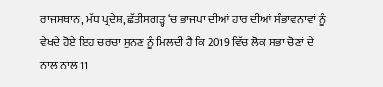ਰਾਜਸਥਾਨ, ਮੱਧ ਪ੍ਰਦੇਸ਼, ਛੱਤੀਸਗੜ੍ਹ ‘ਚ ਭਾਜਪਾ ਦੀਆਂ ਹਾਰ ਦੀਆਂ ਸੰਭਾਵਨਾਵਾਂ ਨੂੰ ਵੇਖਦੇ ਹੋਏ ਇਹ ਚਰਚਾ ਸੁਨਣ ਨੂੰ ਮਿਲਦੀ ਹੈ ਕਿ 2019 ਵਿੱਚ ਲੋਕ ਸਭਾ ਚੋਣਾਂ ਦੇ ਨਾਲ ਨਾਲ 11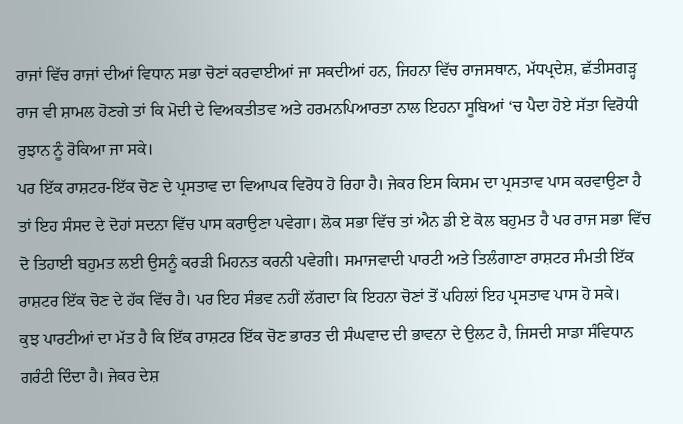ਰਾਜਾਂ ਵਿੱਚ ਰਾਜਾਂ ਦੀਆਂ ਵਿਧਾਨ ਸਭਾ ਚੋਣਾਂ ਕਰਵਾਈਆਂ ਜਾ ਸਕਦੀਆਂ ਹਨ, ਜਿਹਨਾ ਵਿੱਚ ਰਾਜਸਥਾਨ, ਮੱਧਪ੍ਰਦੇਸ਼, ਛੱਤੀਸਗੜ੍ਹ ਰਾਜ ਵੀ ਸ਼ਾਮਲ ਹੋਣਗੇ ਤਾਂ ਕਿ ਮੋਦੀ ਦੇ ਵਿਅਕਤੀਤਵ ਅਤੇ ਹਰਮਨਪਿਆਰਤਾ ਨਾਲ ਇਹਨਾ ਸੂਬਿਆਂ ‘ਚ ਪੈਦਾ ਹੋਏ ਸੱਤਾ ਵਿਰੋਧੀ ਰੁਝਾਨ ਨੂੰ ਰੋਕਿਆ ਜਾ ਸਕੇ।
ਪਰ ਇੱਕ ਰਾਸ਼ਟਰ-ਇੱਕ ਚੋਣ ਦੇ ਪ੍ਰਸਤਾਵ ਦਾ ਵਿਆਪਕ ਵਿਰੋਧ ਹੋ ਰਿਹਾ ਹੈ। ਜੇਕਰ ਇਸ ਕਿਸਮ ਦਾ ਪ੍ਰਸਤਾਵ ਪਾਸ ਕਰਵਾਉਣਾ ਹੈ ਤਾਂ ਇਹ ਸੰਸਦ ਦੇ ਦੋਹਾਂ ਸਦਨਾ ਵਿੱਚ ਪਾਸ ਕਰਾਉਣਾ ਪਵੇਗਾ। ਲੋਕ ਸਭਾ ਵਿੱਚ ਤਾਂ ਐਨ ਡੀ ਏ ਕੋਲ ਬਹੁਮਤ ਹੈ ਪਰ ਰਾਜ ਸਭਾ ਵਿੱਚ ਦੋ ਤਿਹਾਈ ਬਹੁਮਤ ਲਈ ਉਸਨੂੰ ਕਰੜੀ ਮਿਹਨਤ ਕਰਨੀ ਪਵੇਗੀ। ਸਮਾਜਵਾਦੀ ਪਾਰਟੀ ਅਤੇ ਤਿਲੰਗਾਣਾ ਰਾਸ਼ਟਰ ਸੰਮਤੀ ਇੱਕ ਰਾਸ਼ਟਰ ਇੱਕ ਚੋਣ ਦੇ ਹੱਕ ਵਿੱਚ ਹੈ। ਪਰ ਇਹ ਸੰਭਵ ਨਹੀਂ ਲੱਗਦਾ ਕਿ ਇਹਨਾ ਚੋਣਾਂ ਤੋਂ ਪਹਿਲਾਂ ਇਹ ਪ੍ਰਸਤਾਵ ਪਾਸ ਹੋ ਸਕੇ।
ਕੁਝ ਪਾਰਟੀਆਂ ਦਾ ਮੱਤ ਹੈ ਕਿ ਇੱਕ ਰਾਸ਼ਟਰ ਇੱਕ ਚੋਣ ਭਾਰਤ ਦੀ ਸੰਘਵਾਦ ਦੀ ਭਾਵਨਾ ਦੇ ਉਲਟ ਹੈ, ਜਿਸਦੀ ਸਾਡਾ ਸੰਵਿਧਾਨ ਗਰੰਟੀ ਦਿੰਦਾ ਹੈ। ਜੇਕਰ ਦੇਸ਼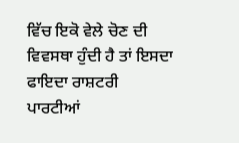ਵਿੱਚ ਇਕੋ ਵੇਲੇ ਚੋਣ ਦੀ ਵਿਵਸਥਾ ਹੁੰਦੀ ਹੈ ਤਾਂ ਇਸਦਾ ਫਾਇਦਾ ਰਾਸ਼ਟਰੀ ਪਾਰਟੀਆਂ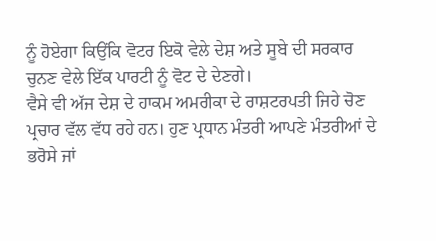ਨੂੰ ਹੋਏਗਾ ਕਿਉਂਕਿ ਵੋਟਰ ਇਕੋ ਵੇਲੇ ਦੇਸ਼ ਅਤੇ ਸੂਬੇ ਦੀ ਸਰਕਾਰ ਚੁਨਣ ਵੇਲੇ ਇੱਕ ਪਾਰਟੀ ਨੂੰ ਵੋਟ ਦੇ ਦੇਣਗੇ।
ਵੈਸੇ ਵੀ ਅੱਜ ਦੇਸ਼ ਦੇ ਹਾਕਮ ਅਮਰੀਕਾ ਦੇ ਰਾਸ਼ਟਰਪਤੀ ਜਿਹੇ ਚੋਣ ਪ੍ਰਚਾਰ ਵੱਲ ਵੱਧ ਰਹੇ ਹਨ। ਹੁਣ ਪ੍ਰਧਾਨ ਮੰਤਰੀ ਆਪਣੇ ਮੰਤਰੀਆਂ ਦੇ ਭਰੋਸੇ ਜਾਂ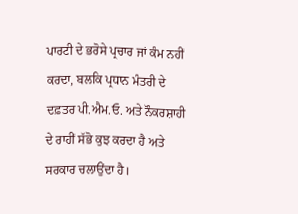ਪਾਰਟੀ ਦੇ ਭਰੋਸੇ ਪ੍ਰਚਾਰ ਜਾਂ ਕੰਮ ਨਹੀਂ ਕਰਦਾ, ਬਲਕਿ ਪ੍ਰਧਾਨ ਮੰਤਰੀ ਦੇ ਦਫ਼ਤਰ ਪੀ.ਐਮ.ਓ. ਅਤੇ ਨੌਕਰਸ਼ਾਹੀ ਦੇ ਰਾਹੀਂ ਸੱਭੋ ਕੁਝ ਕਰਦਾ ਹੈ ਅਤੇ ਸਰਕਾਰ ਚਲਾਉਂਦਾ ਹੈ।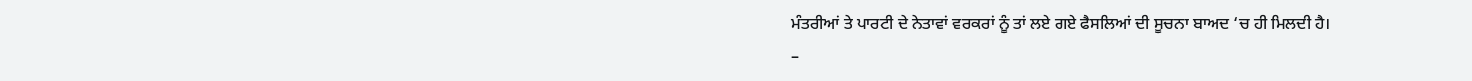ਮੰਤਰੀਆਂ ਤੇ ਪਾਰਟੀ ਦੇ ਨੇਤਾਵਾਂ ਵਰਕਰਾਂ ਨੂੰ ਤਾਂ ਲਏ ਗਏ ਫੈਸਲਿਆਂ ਦੀ ਸੂਚਨਾ ਬਾਅਦ ‘ਚ ਹੀ ਮਿਲਦੀ ਹੈ।
–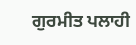ਗੁਰਮੀਤ ਪਲਾਹੀ